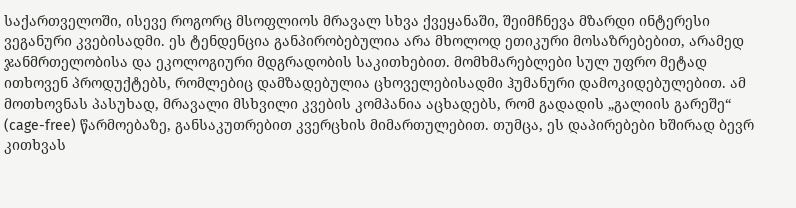საქართველოში, ისევე როგორც მსოფლიოს მრავალ სხვა ქვეყანაში, შეიმჩნევა მზარდი ინტერესი ვეგანური კვებისადმი. ეს ტენდენცია განპირობებულია არა მხოლოდ ეთიკური მოსაზრებებით, არამედ ჯანმრთელობისა და ეკოლოგიური მდგრადობის საკითხებით. მომხმარებლები სულ უფრო მეტად ითხოვენ პროდუქტებს, რომლებიც დამზადებულია ცხოველებისადმი ჰუმანური დამოკიდებულებით. ამ მოთხოვნას პასუხად, მრავალი მსხვილი კვების კომპანია აცხადებს, რომ გადადის „გალიის გარეშე“ (cage-free) წარმოებაზე, განსაკუთრებით კვერცხის მიმართულებით. თუმცა, ეს დაპირებები ხშირად ბევრ კითხვას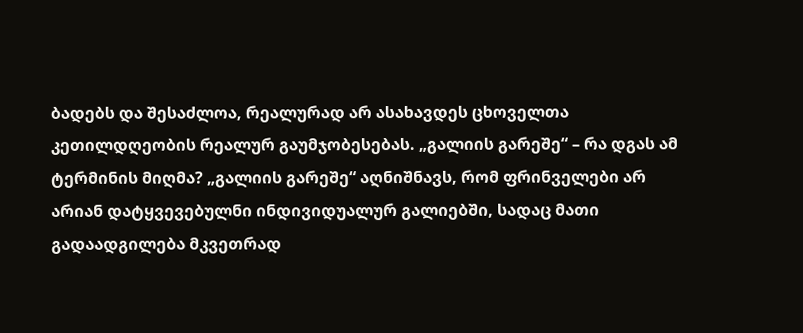ბადებს და შესაძლოა, რეალურად არ ასახავდეს ცხოველთა კეთილდღეობის რეალურ გაუმჯობესებას. „გალიის გარეშე“ – რა დგას ამ ტერმინის მიღმა? „გალიის გარეშე“ აღნიშნავს, რომ ფრინველები არ არიან დატყვევებულნი ინდივიდუალურ გალიებში, სადაც მათი გადაადგილება მკვეთრად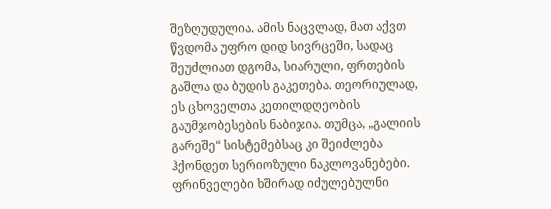შეზღუდულია. ამის ნაცვლად, მათ აქვთ წვდომა უფრო დიდ სივრცეში, სადაც შეუძლიათ დგომა, სიარული, ფრთების გაშლა და ბუდის გაკეთება. თეორიულად, ეს ცხოველთა კეთილდღეობის გაუმჯობესების ნაბიჯია. თუმცა, „გალიის გარეშე“ სისტემებსაც კი შეიძლება ჰქონდეთ სერიოზული ნაკლოვანებები. ფრინველები ხშირად იძულებულნი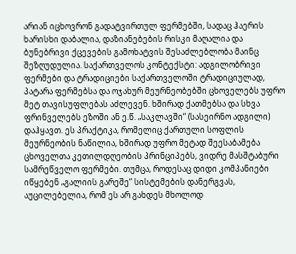არიან იცხოვრონ გადატვირთულ ფერმებში, სადაც ჰაერის ხარისხი დაბალია, დაზიანებების რისკი მაღალია და ბუნებრივი ქცევების გამოხატვის შესაძლებლობა მაინც შეზღუდულია. საქართველოს კონტექსტი: ადგილობრივი ფერმები და ტრადიციები საქართველოში ტრადიციულად, პატარა ფერმებსა და ოჯახურ მეურნეობებში ცხოველებს უფრო მეტ თავისუფლებას აძლევენ. ხშირად ქათმებსა და სხვა ფრინველებს ეზოში ან ე.წ. „საკლავში“ (სასეირნო ადგილი) დაჰყავთ. ეს პრაქტიკა, რომელიც ქართული სოფლის მეურნეობის ნაწილია, ხშირად უფრო მეტად შეესაბამება ცხოველთა კეთილდღეობის პრინციპებს, ვიდრე მასშტაბური სამრეწველო ფერმები. თუმცა, როდესაც დიდი კომპანიები იწყებენ „გალიის გარეშე“ სისტემების დანერგვას, აუცილებელია, რომ ეს არ გახდეს მხოლოდ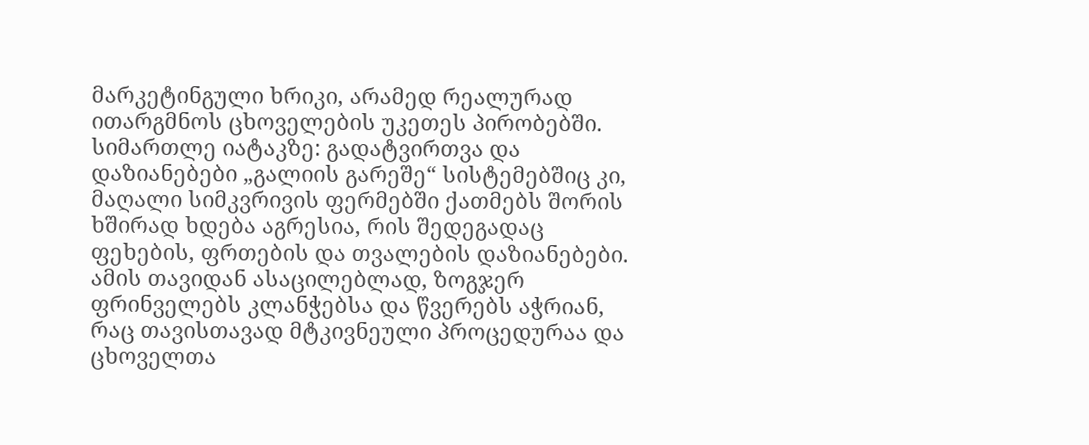მარკეტინგული ხრიკი, არამედ რეალურად ითარგმნოს ცხოველების უკეთეს პირობებში. სიმართლე იატაკზე: გადატვირთვა და დაზიანებები „გალიის გარეშე“ სისტემებშიც კი, მაღალი სიმკვრივის ფერმებში ქათმებს შორის ხშირად ხდება აგრესია, რის შედეგადაც ფეხების, ფრთების და თვალების დაზიანებები. ამის თავიდან ასაცილებლად, ზოგჯერ ფრინველებს კლანჭებსა და წვერებს აჭრიან, რაც თავისთავად მტკივნეული პროცედურაა და ცხოველთა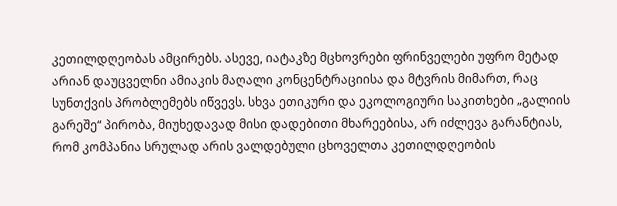კეთილდღეობას ამცირებს. ასევე, იატაკზე მცხოვრები ფრინველები უფრო მეტად არიან დაუცველნი ამიაკის მაღალი კონცენტრაციისა და მტვრის მიმართ, რაც სუნთქვის პრობლემებს იწვევს. სხვა ეთიკური და ეკოლოგიური საკითხები „გალიის გარეშე“ პირობა, მიუხედავად მისი დადებითი მხარეებისა, არ იძლევა გარანტიას, რომ კომპანია სრულად არის ვალდებული ცხოველთა კეთილდღეობის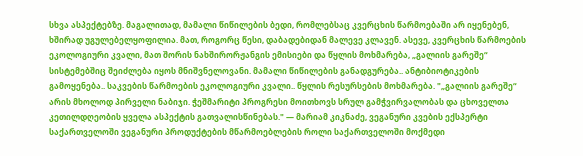სხვა ასპექტებზე. მაგალითად, მამალი წიწილების ბედი, რომლებსაც კვერცხის წარმოებაში არ იყენებენ, ხშირად უგულებელყოფილია. მათ, როგორც წესი, დაბადებიდან მალევე კლავენ. ასევე, კვერცხის წარმოების ეკოლოგიური კვალი, მათ შორის ნახშირორჟანგის ემისიები და წყლის მოხმარება, „გალიის გარეშე“ სისტემებშიც შეიძლება იყოს მნიშვნელოვანი. მამალი წიწილების განადგურება.. ანტიბიოტიკების გამოყენება.. საკვების წარმოების ეკოლოგიური კვალი.. წყლის რესურსების მოხმარება. "„გალიის გარეშე“ არის მხოლოდ პირველი ნაბიჯი. ჭეშმარიტი პროგრესი მოითხოვს სრულ გამჭვირვალობას და ცხოველთა კეთილდღეობის ყველა ასპექტის გათვალისწინებას." — მარიამ კიკნაძე, ვეგანური კვების ექსპერტი საქართველოში ვეგანური პროდუქტების მწარმოებლების როლი საქართველოში მოქმედი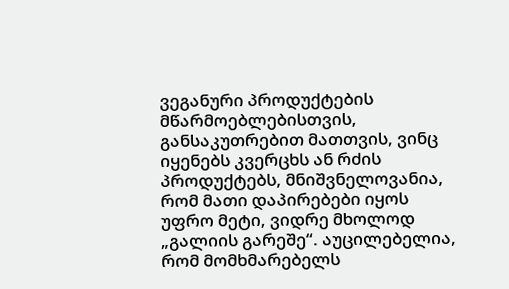ვეგანური პროდუქტების მწარმოებლებისთვის, განსაკუთრებით მათთვის, ვინც იყენებს კვერცხს ან რძის პროდუქტებს, მნიშვნელოვანია, რომ მათი დაპირებები იყოს უფრო მეტი, ვიდრე მხოლოდ „გალიის გარეშე“. აუცილებელია, რომ მომხმარებელს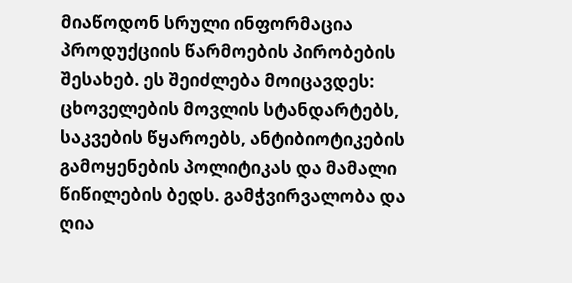მიაწოდონ სრული ინფორმაცია პროდუქციის წარმოების პირობების შესახებ. ეს შეიძლება მოიცავდეს: ცხოველების მოვლის სტანდარტებს, საკვების წყაროებს, ანტიბიოტიკების გამოყენების პოლიტიკას და მამალი წიწილების ბედს. გამჭვირვალობა და ღია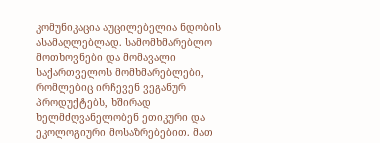კომუნიკაცია აუცილებელია ნდობის ასამაღლებლად. სამომხმარებლო მოთხოვნები და მომავალი საქართველოს მომხმარებლები, რომლებიც ირჩევენ ვეგანურ პროდუქტებს, ხშირად ხელმძღვანელობენ ეთიკური და ეკოლოგიური მოსაზრებებით. მათ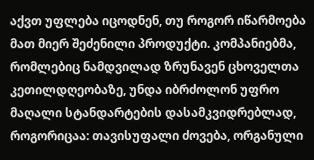აქვთ უფლება იცოდნენ, თუ როგორ იწარმოება მათ მიერ შეძენილი პროდუქტი. კომპანიებმა, რომლებიც ნამდვილად ზრუნავენ ცხოველთა კეთილდღეობაზე, უნდა იბრძოლონ უფრო მაღალი სტანდარტების დასამკვიდრებლად, როგორიცაა: თავისუფალი ძოვება, ორგანული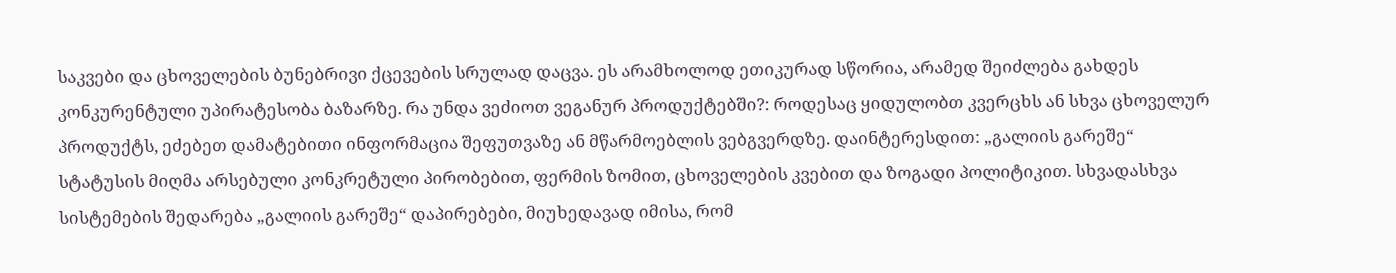საკვები და ცხოველების ბუნებრივი ქცევების სრულად დაცვა. ეს არამხოლოდ ეთიკურად სწორია, არამედ შეიძლება გახდეს კონკურენტული უპირატესობა ბაზარზე. რა უნდა ვეძიოთ ვეგანურ პროდუქტებში?: როდესაც ყიდულობთ კვერცხს ან სხვა ცხოველურ პროდუქტს, ეძებეთ დამატებითი ინფორმაცია შეფუთვაზე ან მწარმოებლის ვებგვერდზე. დაინტერესდით: „გალიის გარეშე“ სტატუსის მიღმა არსებული კონკრეტული პირობებით, ფერმის ზომით, ცხოველების კვებით და ზოგადი პოლიტიკით. სხვადასხვა სისტემების შედარება „გალიის გარეშე“ დაპირებები, მიუხედავად იმისა, რომ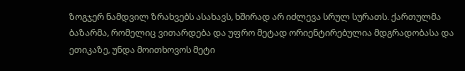ზოგჯერ ნამდვილ ზრახვებს ასახავს, ხშირად არ იძლევა სრულ სურათს. ქართულმა ბაზარმა, რომელიც ვითარდება და უფრო მეტად ორიენტირებულია მდგრადობასა და ეთიკაზე, უნდა მოითხოვოს მეტი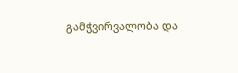გამჭვირვალობა და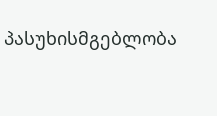პასუხისმგებლობა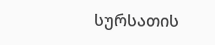სურსათის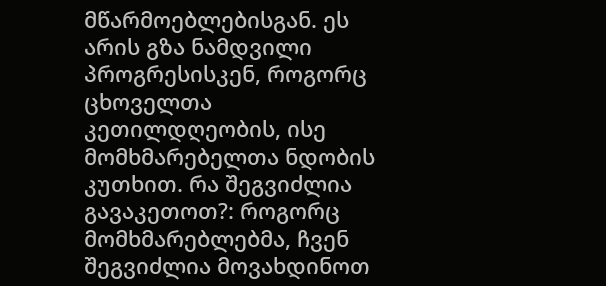მწარმოებლებისგან. ეს არის გზა ნამდვილი პროგრესისკენ, როგორც ცხოველთა კეთილდღეობის, ისე მომხმარებელთა ნდობის კუთხით. რა შეგვიძლია გავაკეთოთ?: როგორც მომხმარებლებმა, ჩვენ შეგვიძლია მოვახდინოთ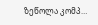ზეწოლა კომპ…